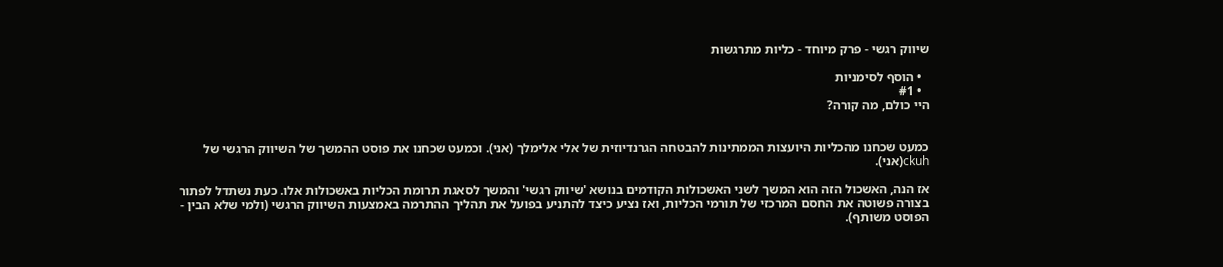שיווק רגשי - פרק מיוחד - כליות מתרגשות

  • הוסף לסימניות
  • #1
היי כולם, מה קורה?


כמעט שכחנו מהכליות היועצות הממתינות להבטחה הגרנדיוזית של אלי אלימלך (אני). וכמעט שכחנו את פוסט ההמשך של השיווק הרגשי של ckuh(אני).

אז הנה, האשכול הזה הוא המשך לשני האשכולות הקודמים בנושא 'שיווק רגשי' והמשך לסאגת תרומת הכליות באשכולות אלו. כעת נשתדל לפתור בצורה פשוטה את החסם המרכזי של תורמי הכליות, ואז נציע כיצד להתניע בפועל את תהליך ההתרמה באמצעות השיווק הרגשי (ולמי שלא הבין - הפוסט משותף).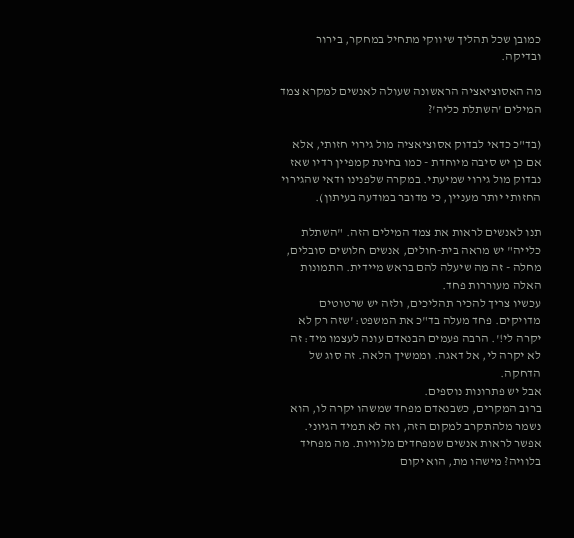כמובן שכל תהליך שיווקי מתחיל במחקר, בירור ובדיקה.

מה האסוציאציה הראשונה שעולה לאנשים למקרא צמד המילים 'השתלת כליה'?

(בד"כ כדאי לבדוק אסוציאציה מול גירוי חזותי, אלא אם כן יש סיבה מיוחדת - כמו בחינת קמפיין רדיו שאז נבדוק מול גירוי שמיעתי. במקרה שלפנינו ודאי שהגירוי החזותי יותר מעניין, כי מדובר במודעה בעיתון).

תנו לאנשים לראות את צמד המילים הזה. "השתלת כלייה" יש מראה בית-חולים, אנשים חלושים סובלים, מחלה - זה מה שיעלה להם בראש מיידית. התמונות האלה מעוררות פחד.
עכשיו צריך להכיר תהליכים, ולזה יש שרטוטים מדויקים. פחד מעלה בד"כ את המשפט: 'שזה רק לא יקרה לי!'. הרבה פעמים הבנאדם עונה לעצמו מיד: זה לא יקרה לי, אל דאגה. וממשיך הלאה. זה סוג של הדחקה.
אבל יש פתרונות נוספים.
ברוב המקרים, כשבנאדם מפחד שמשהו יקרה לו, הוא נשמר מלהתקרב למקום הזה, וזה לא תמיד הגיוני. אפשר לראות אנשים שמפחדים מלוויות. מה מפחיד בלוויה? מישהו מת, הוא יקום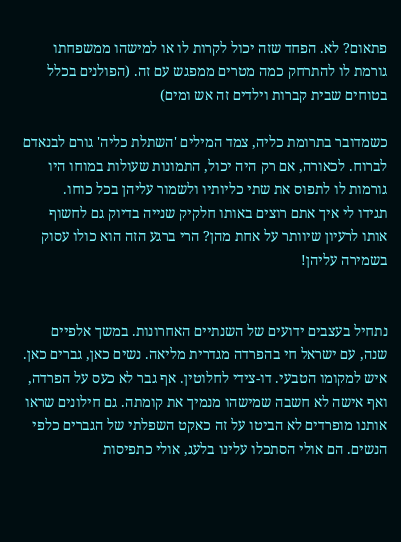פתאום? לא. הפחד שזה יכול לקרות לו או למישהו ממשפחתו גורמת לו להתרחק כמה מטרים ממפגש עם זה. (הפולנים בכלל בטוחים שבית קברות וילדים זה אש ומים)

כשמדובר בתרומת כליה, צמד המילים 'השתלת כליה' גורם לבנאדם לברוח. לכאורה, אם רק היה יכול, התמונות שעולות במוחו היו גורמות לו לתפוס את שתי כליותיו ולשמור עליהן בכל כוחו.
תגידו לי איך אתם רוצים באותו חלקיק שנייה בדיוק גם לחשוף אותו לרעיון שיוותר על אחת מהן? הרי ברגע הזה הוא כולו עסוק בשמירה עליהן!


נתחיל בעצבים ידועים של השנתיים האחרונות. במשך אלפיים שנה, עם ישראל חי בהפרדה מגדרית מליאה. נשים כאן, גברים כאן. איש למקומו הטבעי. דו-צידי לחלוטין. אף גבר לא כעס על הפרדה, ואף אישה לא חשבה שמישהו מנמיך את קומתה. גם חילונים שראו אותנו מופרדים לא הביטו על זה כאקט השפלתי של הגברים כלפי הנשים. הם אולי הסתכלו עלינו בלעג, אולי כתפיסות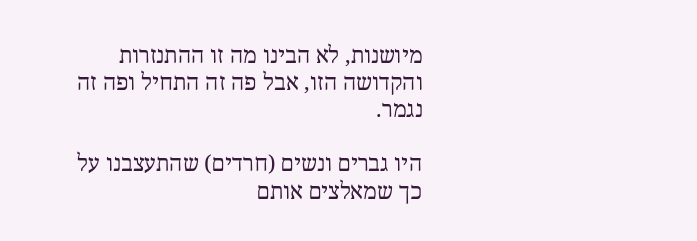מיושנות, לא הבינו מה זו ההתנזרות והקדושה הזו, אבל פה זה התחיל ופה זה נגמר.

היו גברים ונשים (חרדים) שהתעצבנו על כך שמאלצים אותם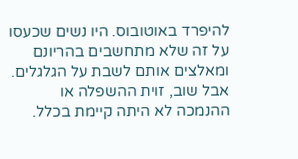להיפרד באוטובוס. היו נשים שכעסו על זה שלא מתחשבים בהריונם ומאלצים אותם לשבת על הגלגלים. אבל שוב, זוית ההשפלה או ההנמכה לא היתה קיימת בכלל.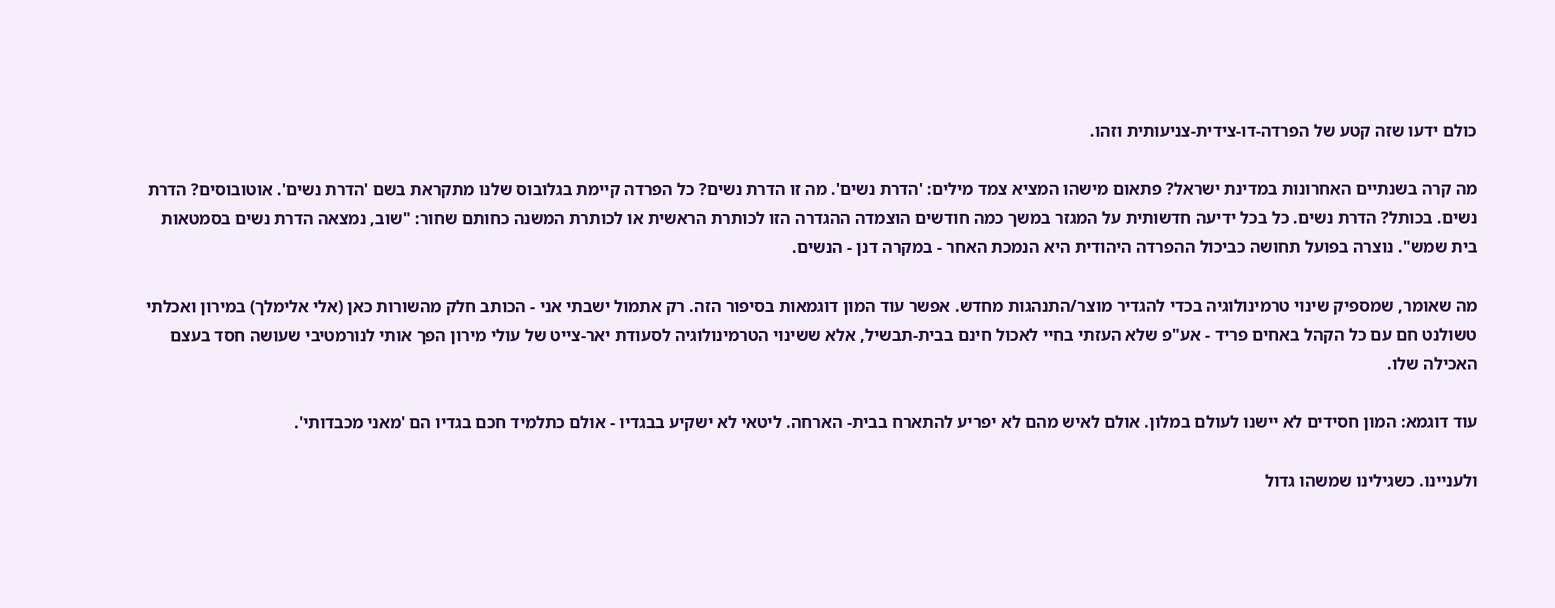כולם ידעו שזה קטע של הפרדה-דו-צידית-צניעותית וזהו.

מה קרה בשנתיים האחרונות במדינת ישראל? פתאום מישהו המציא צמד מילים: 'הדרת נשים'. מה זו הדרת נשים? כל הפרדה קיימת בגלובוס שלנו מתקראת בשם 'הדרת נשים'. אוטובוסים? הדרת נשים. בכותל? הדרת נשים. כל בכל ידיעה חדשותית על המגזר במשך כמה חודשים הוצמדה ההגדרה הזו לכותרת הראשית או לכותרת המשנה כחותם שחור: "שוב, נמצאה הדרת נשים בסמטאות בית שמש". נוצרה בפועל תחושה כביכול ההפרדה היהודית היא הנמכת האחר - במקרה דנן - הנשים.

מה שאומר, שמספיק שינוי טרמינולוגיה בכדי להגדיר מוצר/התנהגות מחדש. אפשר עוד המון דוגמאות בסיפור הזה. רק אתמול ישבתי אני - הכותב חלק מהשורות כאן (אלי אלימלך) במירון ואכלתי טשולנט חם עם כל הקהל באחים פריד - אע"פ שלא העזתי בחיי לאכול חינם בבית-תבשיל, אלא ששינוי הטרמינולוגיה לסעודת יאר-צייט של עולי מירון הפך אותי לנורמטיבי שעושה חסד בעצם האכילה שלו.

עוד דוגמא: המון חסידים לא יישנו לעולם במלון. אולם לאיש מהם לא יפריע להתארח בבית- הארחה. ליטאי לא ישקיע בבגדיו - אולם כתלמיד חכם בגדיו הם 'מאני מכבדותי'.

ולעניינו. כשגילינו שמשהו גדול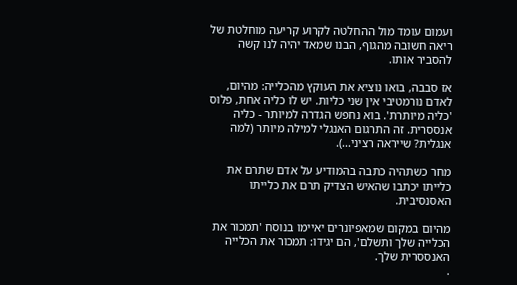ועמום עומד מול ההחלטה לקרוע קריעה מוחלטת של ריאה חשובה מהגוף, הבנו שמאד יהיה לנו קשה להסביר אותו.

אז סבבה, בואו נוציא את העוקץ מהכלייה: מהיום, לאדם נורמטיבי אין שני כליות. יש לו כליה אחת, פלוס 'כליה מיותרת'. בוא נחפש הגדרה למיותר - כליה אנססרית. זה התרגום האנגלי למילה מיותר (למה אנגלית? שייראה רציני...).

מחר כשתהיה כתבה בהמודיע על אדם שתרם את כלייתו יכתבו שהאיש הצדיק תרם את כלייתו האסנסיבית.

מהיום במקום שמאפיונרים יאיימו בנוסח 'תמכור את הכלייה שלך ותשלם', הם יגידו: תמכור את הכלייה האנססרית שלך.
.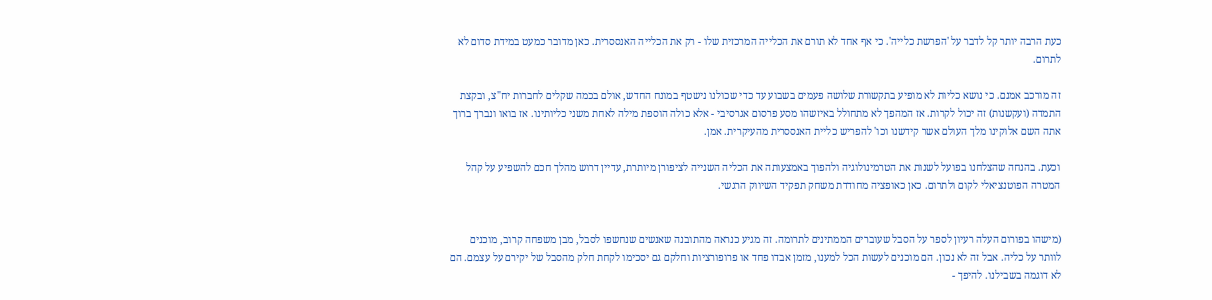כעת הרבה יותר קל לדבר על 'הפרשת כלייה'. כי אף אחד לא תורם את הכלייה המרכזית שלו - רק את הכלייה האנססרית. כאן מדובר כמעט במידת סדום לא לתרום.

זה מורכב אמנם. כי נושא כליות לא מופיע בתקשורת שלושה פעמים בשבוע עד כדי שכולנו נישטף במונח החדש, אולם בכמה שקלים לחברות יח"צ, ובקצת התמדה (ועקשנות) זה יכול לקרות. אז המהפך לא מתחולל באיזשהו מסע פרסום אגרסיבי - אלא כולה הוספת מילה לאחת משני כליותינו. אז בואו ונברך ברוך אתה השם אלוקינו מלך העולם אשר קידשנו וכו' להפריש כליית האנססרית מהעיקרית. אמן.

וכעת. בהנחה שהצלחנו בפועל לשנות את הטרמינולוגיה ולהפוך באמצעותה את הכליה השנייה לציפורן מיותרת, עדיין דרוש מהלך חכם להשפיע על קהל המטרה הפוטנציאלי לקום ולתרום. כאן כאופציה מחודדת משחק תפקיד השיווק הרגשי.


(מישהו בפורום העלה רעיון לספר על הסבל שעוברים הממתינים לתרומה. זה מגיע כנראה מהתובנה שאנשים שנחשפו לסבל, מבן משפחה קרוב, מוכנים לוותר על כליה. אבל זה לא נכון. הם מוכנים לעשות הכל למענו, מזמן אבדו פחד או פרופורציות וחלקם גם יסכימו לקחת חלק מהסבל של יקירם על עצמם. הם לא דוגמה בשבילנו. להיפך -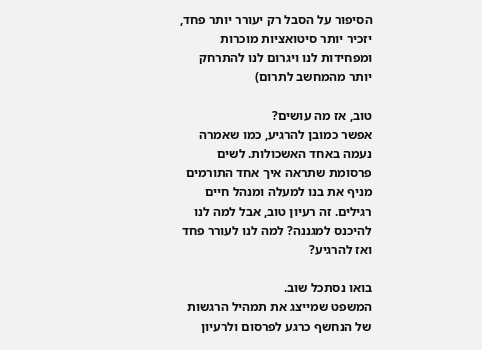הסיפור על הסבל רק יעורר יותר פחד, יזכיר יותר סיטואציות מוכרות ומפחידות לנו ויגרום לנו להתרחק יותר מהמחשב לתרום)

טוב, אז מה עושים?
אפשר כמובן להרגיע, כמו שאמרה נעמה באחד האשכולות. לשים פרסומת שתראה איך אחד התורמים מניף את בנו למעלה ומנהל חיים רגילים. זה רעיון טוב, אבל למה לנו להיכנס למגננה? למה לנו לעורר פחד ואז להרגיע?

בואו נסתכל שוב.
המשפט שמייצג את תמהיל הרגשות של הנחשף כרגע לפרסום ולרעיון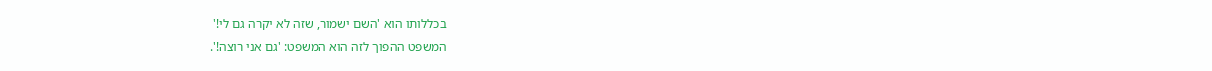בכללותו הוא 'השם ישמור, שזה לא יקרה גם לי!'
המשפט ההפוך לזה הוא המשפט: 'גם אני רוצה!'.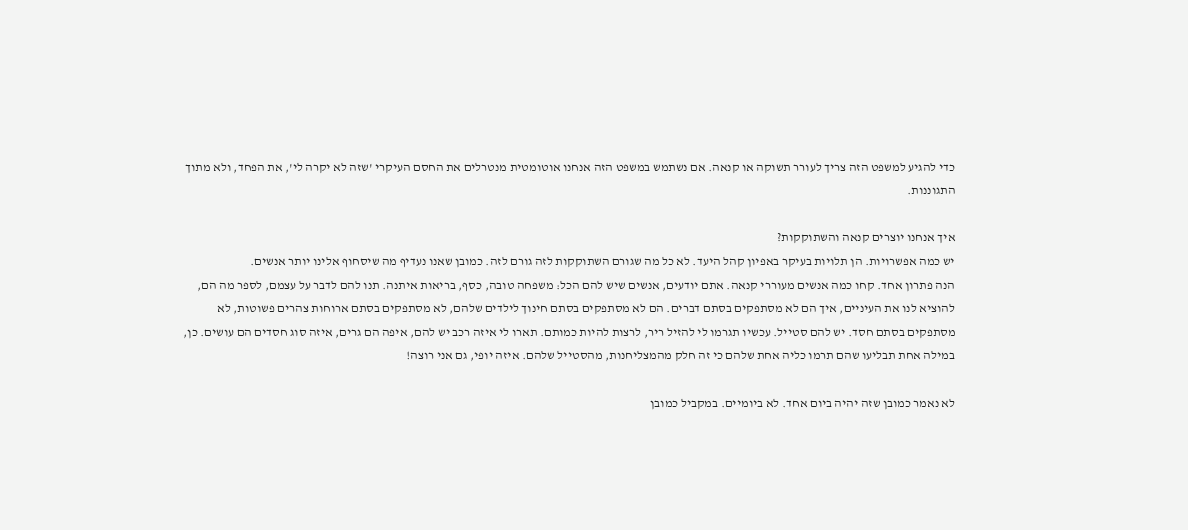כדי להגיע למשפט הזה צריך לעורר תשוקה או קנאה. אם נשתמש במשפט הזה אנחנו אוטומטית מנטרלים את החסם העיקרי 'שזה לא יקרה לי', את הפחד, ולא מתוך התגוננות.

איך אנחנו יוצרים קנאה והשתוקקות?
יש כמה אפשרויות. הן תלויות בעיקר באפיון קהל היעד. לא כל מה שגורם השתוקקות לזה גורם לזה. כמובן שאנו נעדיף מה שיסחוף אלינו יותר אנשים.
הנה פתרון אחד. קחו כמה אנשים מעוררי קנאה. אתם יודעים, אנשים שיש להם הכל: משפחה טובה, כסף, בריאות איתנה. תנו להם לדבר על עצמם, לספר מה הם, להוציא לנו את העיניים, איך הם לא מסתפקים בסתם דברים. הם לא מסתפקים בסתם חינוך לילדים שלהם, לא מסתפקים בסתם ארוחות צהרים פשוטות, לא מסתפקים בסתם חסד. יש להם סטייל. עכשיו תגרמו לי להזיל ריר, לרצות להיות כמותם. תארו לי איזה רכב יש להם, איפה הם גרים, איזה סוג חסדים הם עושים. כן, במילה אחת תבליעו שהם תרמו כליה אחת שלהם כי זה חלק מהמצליחנות, מהסטייל שלהם. איזה יופי, גם אני רוצה!

לא נאמר כמובן שזה יהיה ביום אחד. לא ביומיים. במקביל כמובן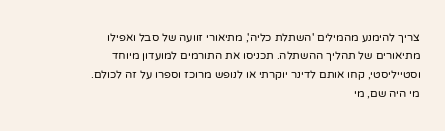צריך להימנע מהמילים 'השתלת כליה', מתיאורי זוועה של סבל ואפילו מתיאורים של תהליך ההשתלה. תכניסו את התורמים למועדון מיוחד וסטייליסטי, קחו אותם לדינר יוקרתי או לנופש מרוכז וספרו על זה לכולם. מי היה שם, מי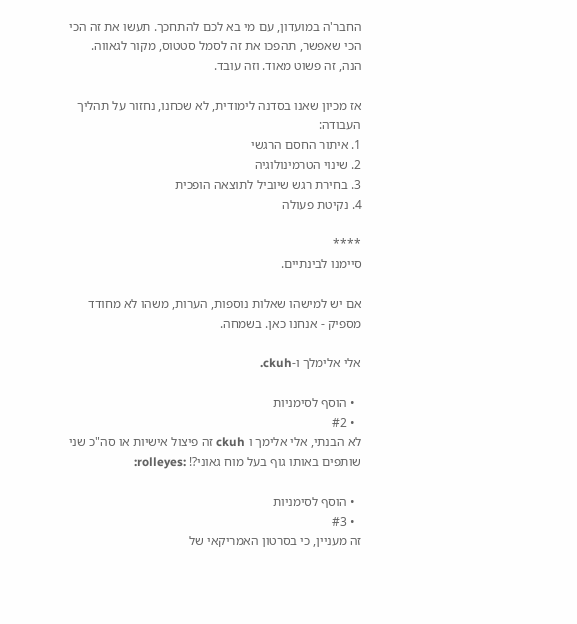החבר'ה במועדון, עם מי בא לכם להתחכך. תעשו את זה הכי הכי שאפשר, תהפכו את זה לסמל סטטוס, מקור לגאווה.
הנה, זה פשוט מאוד. וזה עובד.

אז מכיון שאנו בסדנה לימודית, לא שכחנו, נחזור על תהליך העבודה:
1. איתור החסם הרגשי
2. שינוי הטרמינולוגיה
3. בחירת רגש שיוביל לתוצאה הופכית
4. נקיטת פעולה

****
סיימנו לבינתיים.

אם יש למישהו שאלות נוספות, הערות, משהו לא מחודד מספיק - אנחנו כאן. בשמחה.

אלי אלימלך ו-ckuh.

  • הוסף לסימניות
  • #2
לא הבנתי, אלי אלימך ו ckuh זה פיצול אישיות או סה"כ שני שותפים באותו גוף בעל מוח גאוני?! :rolleyes:

  • הוסף לסימניות
  • #3
זה מעניין, כי בסרטון האמריקאי של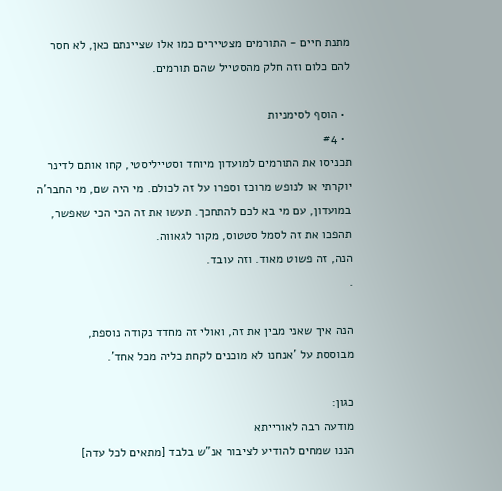מתנת חיים - התורמים מצטיירים כמו אלו שציינתם כאן, לא חסר להם כלום וזה חלק מהסטייל שהם תורמים.

  • הוסף לסימניות
  • #4
תכניסו את התורמים למועדון מיוחד וסטייליסטי, קחו אותם לדינר יוקרתי או לנופש מרוכז וספרו על זה לכולם. מי היה שם, מי החבר'ה במועדון, עם מי בא לכם להתחכך. תעשו את זה הכי הכי שאפשר, תהפכו את זה לסמל סטטוס, מקור לגאווה.
הנה, זה פשוט מאוד. וזה עובד.
.

הנה איך שאני מבין את זה, ואולי זה מחדד נקודה נוספת,
מבוססת על 'אנחנו לא מוכנים לקחת כליה מכל אחד'.

כגון:
מודעה רבה לאורייתא
הננו שמחים להודיע לציבור אנ"ש בלבד [מתאים לכל עדה]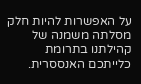על האפשרות להיות חלק מסלתה משמנה של קהילתנו בתרומת כלייתכם האנססרית.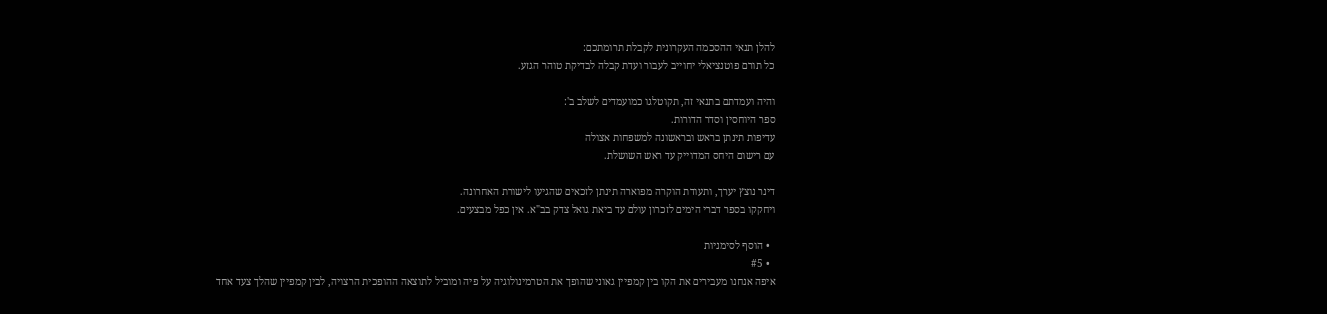להלן תנאי ההסכמה העקרונית לקבלת תרומתכם:
כל תורם פוטנציאלי יחוייב לעבור ועדת קבלה לבדיקת טוהר הגזע.

והיה ועמדתם בתנאי זה, תקוטלגו כמועמדים לשלב ב':
ספר היוחסין וסדר הדורות.
עדיפות תינתן בראש ובראשונה למשפחות אצולה
עם רישום היחס המדוייק עד ראש השושלת.

דינר נוצץ יערך, ותעודת הוקרה מפוארה תינתן לזכאים שהגיעו לישורת האחרונה.
ויחקקו בספר דברי הימים לזכרון עולם עד ביאת גואל צדק בב"א. אין כפל מבצעים.

  • הוסף לסימניות
  • #5
איפה אנחנו מעבירים את הקו בין קמפיין גאוני שהופך את הטרמינולוגיה על פיה ומוביל לתוצאה ההופכית הרצויה, לבין קמפיין שהלך צעד אחד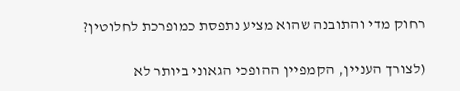רחוק מדי והתובנה שהוא מציע נתפסת כמופרכת לחלוטין?

(לצורך העניין, הקמפיין ההופכי הגאוני ביותר לא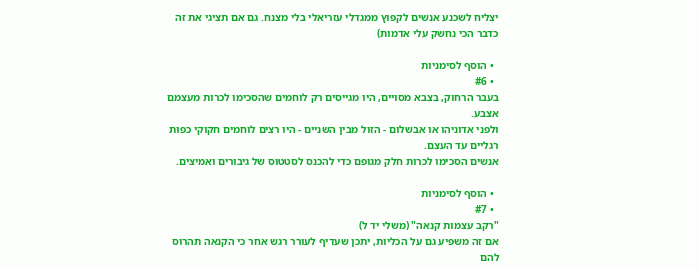יצליח לשכנע אנשים לקפוץ ממגדלי עזריאלי בלי מצנח. גם אם תציגי את זה כדבר הכי נחשק עלי אדמות)

  • הוסף לסימניות
  • #6
בעבר הרחוק, בצבא מסויים, היו מגייסים רק לוחמים שהסכימו לכרות מעצמם אצבע.
ולפני אדוניהו או אבשלום - הזול מבין השניים - היו רצים לוחמים חקוקי כפות רגליים עד העצם.
אנשים הסכימו לכרות חלק מגופם כדי להכנס לסטטוס של גיבורים ואמיצים.

  • הוסף לסימניות
  • #7
"רקב עצמות קנאה" (משלי יד ל)
אם זה משפיע גם על הכליות, יתכן שעדיף לעורר רגש אחר כי הקנאה תהרוס להם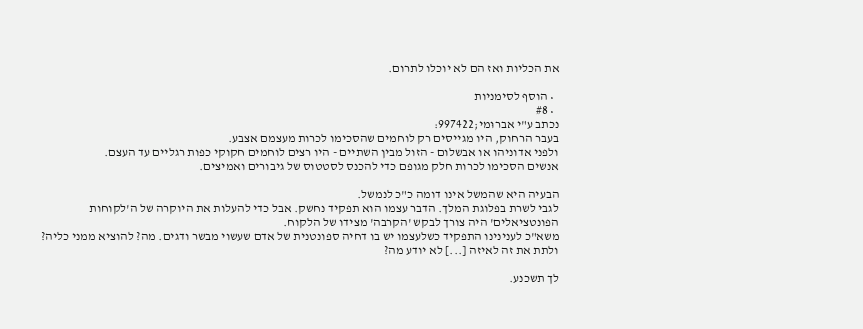את הכליות ואז הם לא יוכלו לתרום.

  • הוסף לסימניות
  • #8
נכתב ע"י אברוּמי;997422:
בעבר הרחוק, היו מגייסים רק לוחמים שהסכימו לכרות מעצמם אצבע.
ולפני אדוניהו או אבשלום - הזול מבין השתיים - היו רצים לוחמים חקוקי כפות רגליים עד העצם.
אנשים הסכימו לכרות חלק מגופם כדי להכנס לסטטוס של גיבורים ואמיצים.

הבעיה היא שהמשל אינו דומה כ"כ לנמשל.
לגבי לשרת בפלוגת המלך. הדבר עצמו הוא תפקיד נחשק. אבל כדי להעלות את היוקרה של ה'לקוחות הפונטציאלים' היה צורך לבקש 'הקרבה' מצידו של הלקוח.
משא"כ לענינינו התפקיד כשלעצמו יש בו דחיה ספונטנית של אדם שעשוי מבשר ודגים. מה? להוציא ממני כליה? ולתת את זה לאיזה [...] לא יודע מה?

לך תשכנע.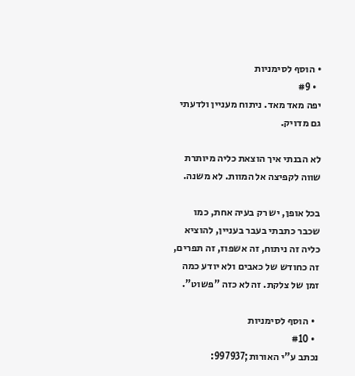• הוסף לסימניות
  • #9
יפה מאד מאד. ניתוח מעניין ולדעתי גם מדויק.

לא הבנתי איך הוצאת כליה מיותרת שווה לקפיצה אל המוות. לא משנה.

בכל אופן, יש רק בעיה אחת, כמו שכבר כתבתי בעבר בעניין, להוציא כליה זה ניתוח, זה אשפוז, זה תפרים, זה כחודש של כאבים ולא יודע כמה זמן של צלקת. זה לא כזה "פשוט".

  • הוסף לסימניות
  • #10
נכתב ע"י האורות;997937: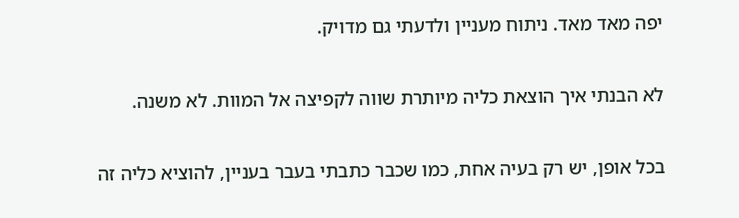יפה מאד מאד. ניתוח מעניין ולדעתי גם מדויק.

לא הבנתי איך הוצאת כליה מיותרת שווה לקפיצה אל המוות. לא משנה.

בכל אופן, יש רק בעיה אחת, כמו שכבר כתבתי בעבר בעניין, להוציא כליה זה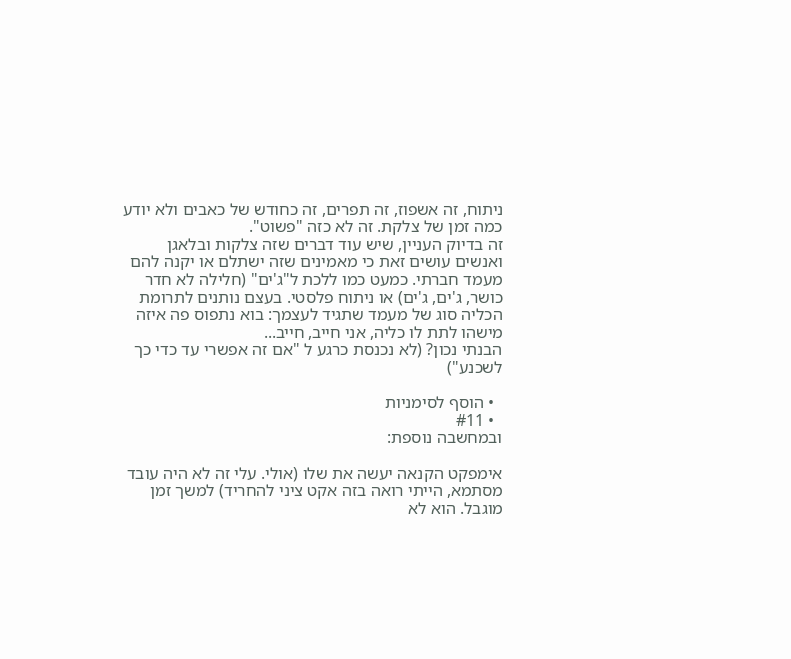ניתוח, זה אשפוז, זה תפרים, זה כחודש של כאבים ולא יודע כמה זמן של צלקת. זה לא כזה "פשוט".
זה בדיוק העניין, שיש עוד דברים שזה צלקות ובלאגן ואנשים עושים זאת כי מאמינים שזה ישתלם או יקנה להם מעמד חברתי. כמעט כמו ללכת ל"ג'ים" (חלילה לא חדר כושר, ג'ים, ג'ים) או ניתוח פלסטי. בעצם נותנים לתרומת הכליה סוג של מעמד שתגיד לעצמך: בוא נתפוס פה איזה מישהו לתת לו כליה, אני חייב, חייב...
הבנתי נכון? (לא נכנסת כרגע ל "אם זה אפשרי עד כדי כך לשכנע")

  • הוסף לסימניות
  • #11
ובמחשבה נוספת:

אימפקט הקנאה יעשה את שלו (אולי. עלי זה לא היה עובד מסתמא, הייתי רואה בזה אקט ציני להחריד) למשך זמן מוגבל. הוא לא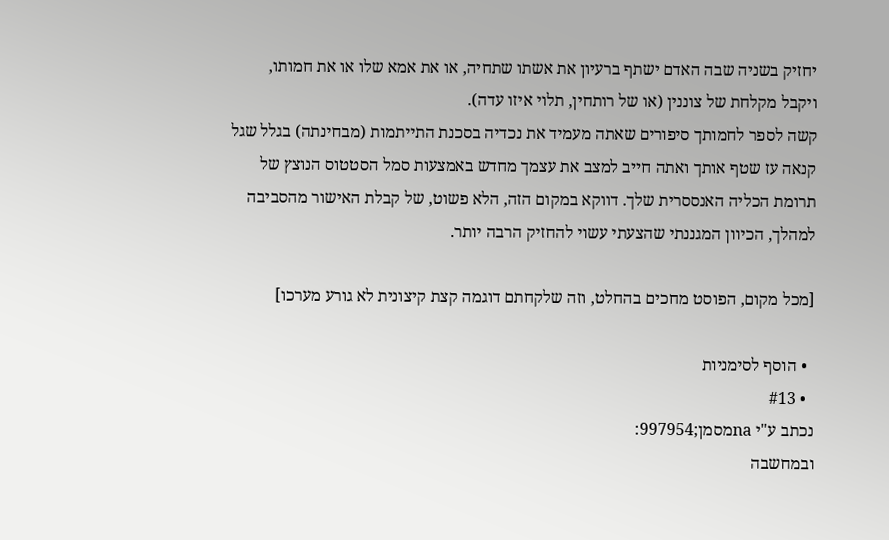יחזיק בשניה שבה האדם ישתף ברעיון את אשתו שתחיה, או את אמא שלו או את חמותו, ויקבל מקלחת של צוננין (או של רותחין, תלוי איזו עדה).
קשה לספר לחמותך סיפורים שאתה מעמיד את נכדיה בסכנת התייתמות (מבחינתה) בגלל שגל קנאה עז שטף אותך ואתה חייב למצב את עצמך מחדש באמצעות סמל הסטטוס הנוצץ של תרומת הכליה האנססרית שלך. דווקא במקום הזה, הלא פשוט, של קבלת האישור מהסביבה למהלך, הכיוון המגננתי שהצעתי עשוי להחזיק הרבה יותר.

[מכל מקום, הפוסט מחכים בהחלט, וזה שלקחתם דוגמה קצת קיצונית לא גורע מערכו]

  • הוסף לסימניות
  • #13
נכתב ע"י naמסמן;997954:
ובמחשבה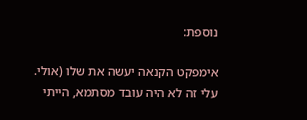נוספת:

אימפקט הקנאה יעשה את שלו (אולי. עלי זה לא היה עובד מסתמא, הייתי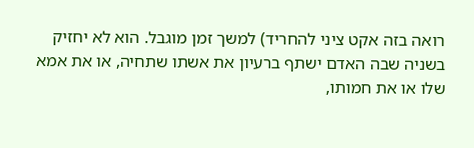רואה בזה אקט ציני להחריד) למשך זמן מוגבל. הוא לא יחזיק בשניה שבה האדם ישתף ברעיון את אשתו שתחיה, או את אמא שלו או את חמותו,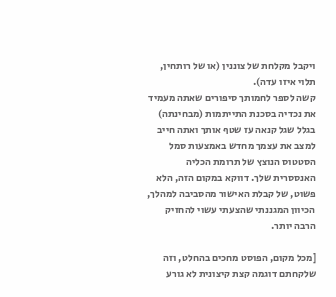ויקבל מקלחת של צוננין (או של רותחין, תלוי איזו עדה).
קשה לספר לחמותך סיפורים שאתה מעמיד את נכדיה בסכנת התייתמות (מבחינתה) בגלל שגל קנאה עז שטף אותך ואתה חייב למצב את עצמך מחדש באמצעות סמל הסטטוס הנוצץ של תרומת הכליה האנססרית שלך. דווקא במקום הזה, הלא פשוט, של קבלת האישור מהסביבה למהלך, הכיוון המגננתי שהצעתי עשוי להחזיק הרבה יותר.

[מכל מקום, הפוסט מחכים בהחלט, וזה שלקחתם דוגמה קצת קיצונית לא גורע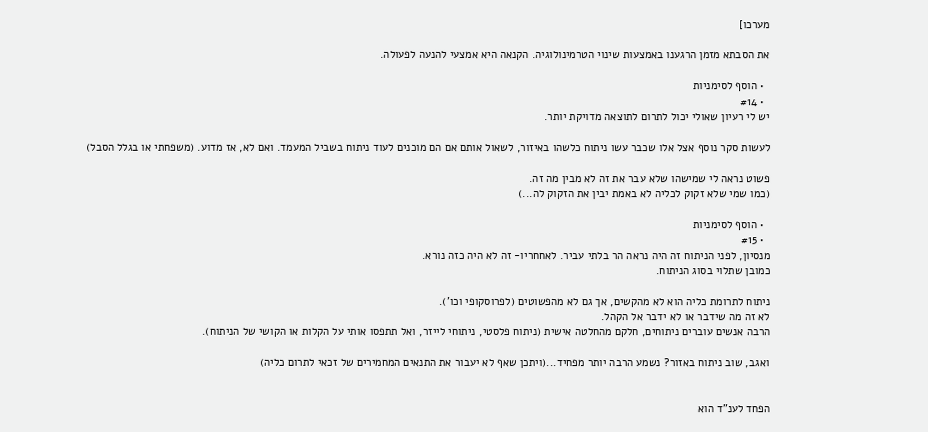מערכו]

את הסבתא מזמן הרגענו באמצעות שינוי הטרמינולוגיה. הקנאה היא אמצעי להנעה לפעולה.

  • הוסף לסימניות
  • #14
יש לי רעיון שאולי יכול לתרום לתוצאה מדויקת יותר.

לעשות סקר נוסף אצל אלו שכבר עשו ניתוח כלשהו באיזור, לשאול אותם אם הם מוכנים לעוד ניתוח בשביל המעמד. ואם לא, אז מדוע. (משפחתי או בגלל הסבל)

פשוט נראה לי שמישהו שלא עבר את זה לא מבין מה זה.
(כמו שמי שלא זקוק לכליה לא באמת יבין את הזקוק לה...)

  • הוסף לסימניות
  • #15
מנסיון, לפני הניתוח זה היה נראה הר בלתי עביר. לאחחריו- זה לא היה כזה נורא.
כמובן שתלוי בסוג הניתוח.

ניתוח לתרומת כליה הוא לא מהקשים, אך גם לא מהפשוטים (לפרוסקופי וכו').
לא זה מה שידבר או לא ידבר אל הקהל.
הרבה אנשים עוברים ניתוחים, חלקם מהחלטה אישית (ניתוח פלסטי, ניתוחי לייזר, ואל תתפסו אותי על הקלות או הקושי של הניתוח).

ואגב, שוב ניתוח באזור? נשמע הרבה יותר מפחיד...(ויתכן שאף לא יעבור את התנאים המחמירים של זכאי לתרום כליה)


הפחד לענ"ד הוא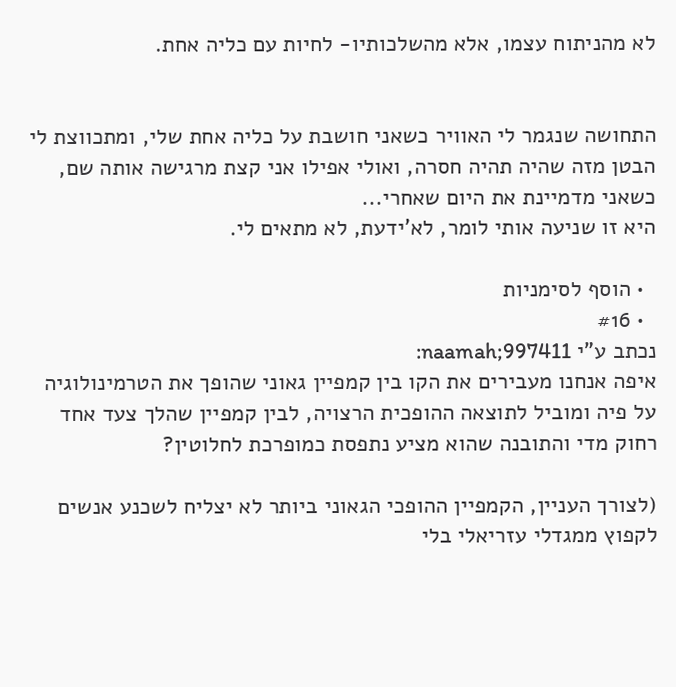לא מהניתוח עצמו, אלא מהשלכותיו- לחיות עם כליה אחת.


התחושה שנגמר לי האוויר כשאני חושבת על כליה אחת שלי, ומתכווצת לי הבטן מזה שהיה תהיה חסרה, ואולי אפילו אני קצת מרגישה אותה שם, כשאני מדמיינת את היום שאחרי...
היא זו שניעה אותי לומר, לא'ידעת, לא מתאים לי.

  • הוסף לסימניות
  • #16
נכתב ע"י naamah;997411:
איפה אנחנו מעבירים את הקו בין קמפיין גאוני שהופך את הטרמינולוגיה על פיה ומוביל לתוצאה ההופכית הרצויה, לבין קמפיין שהלך צעד אחד רחוק מדי והתובנה שהוא מציע נתפסת כמופרכת לחלוטין?

(לצורך העניין, הקמפיין ההופכי הגאוני ביותר לא יצליח לשכנע אנשים לקפוץ ממגדלי עזריאלי בלי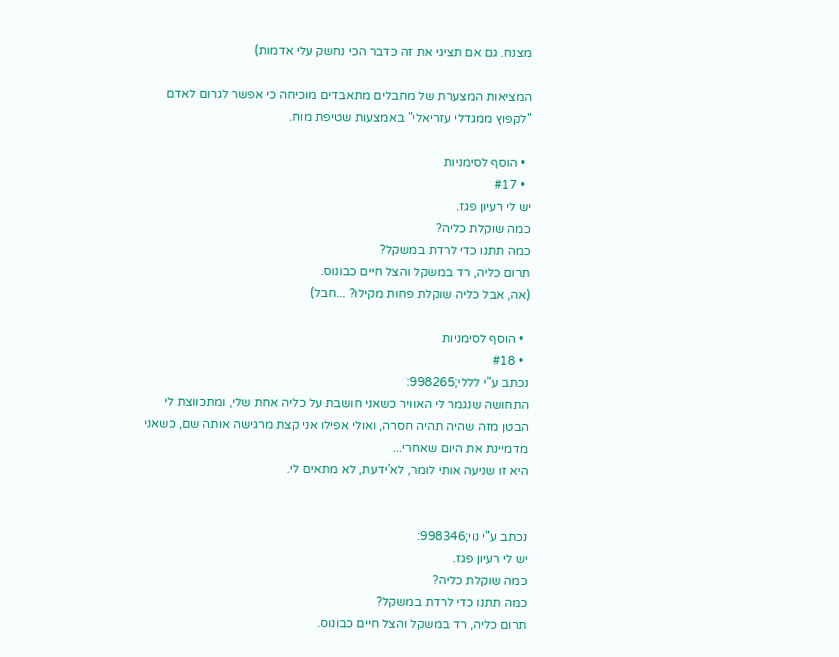מצנח. גם אם תציגי את זה כדבר הכי נחשק עלי אדמות)

המציאות המצערת של מחבלים מתאבדים מוכיחה כי אפשר לגרום לאדם "לקפוץ ממגדלי עזריאלי" באמצעות שטיפת מוח.

  • הוסף לסימניות
  • #17
יש לי רעיון פגז.
כמה שוקלת כליה?
כמה תתנו כדי לרדת במשקל?
תרום כליה, רד במשקל והצל חיים כבונוס.
(אה, אבל כליה שוקלת פחות מקילו? ...חבל)

  • הוסף לסימניות
  • #18
נכתב ע"י לללי;998265:
התחושה שנגמר לי האוויר כשאני חושבת על כליה אחת שלי, ומתכווצת לי הבטן מזה שהיה תהיה חסרה, ואולי אפילו אני קצת מרגישה אותה שם, כשאני מדמיינת את היום שאחרי...
היא זו שניעה אותי לומר, לא'ידעת, לא מתאים לי.


נכתב ע"י נוי;998346:
יש לי רעיון פגז.
כמה שוקלת כליה?
כמה תתנו כדי לרדת במשקל?
תרום כליה, רד במשקל והצל חיים כבונוס.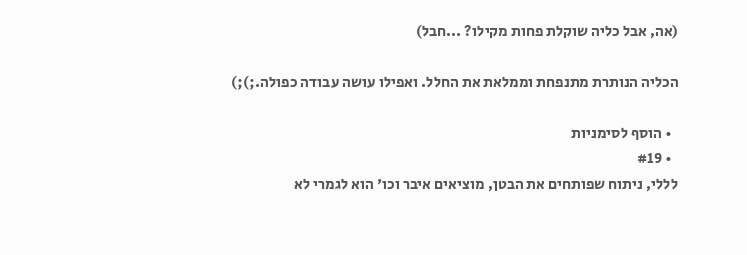(אה, אבל כליה שוקלת פחות מקילו? ...חבל)

הכליה הנותרת מתנפחת וממלאת את החלל. ואפילו עושה עבודה כפולה.;);)

  • הוסף לסימניות
  • #19
לללי, ניתוח שפותחים את הבטן, מוציאים איבר וכו' הוא לגמרי לא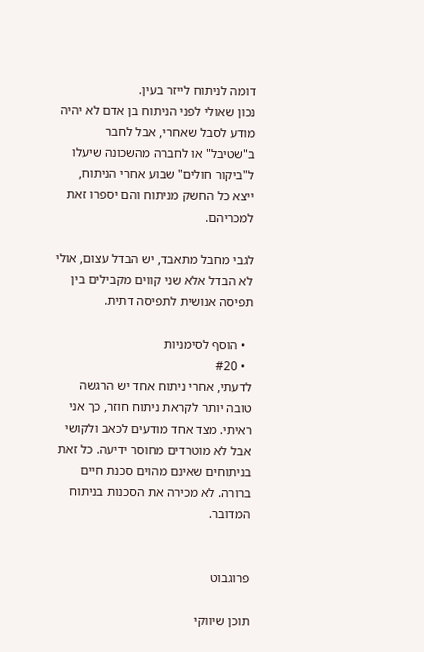דומה לניתוח לייזר בעין.
נכון שאולי לפני הניתוח בן אדם לא יהיה מודע לסבל שאחרי, אבל לחבר ב"שטיבל" או לחברה מהשכונה שיעלו ל"ביקור חולים" שבוע אחרי הניתוח, ייצא כל החשק מניתוח והם יספרו זאת למכריהם.

לגבי מחבל מתאבד, יש הבדל עצום, אולי לא הבדל אלא שני קווים מקבילים בין תפיסה אנושית לתפיסה דתית.

  • הוסף לסימניות
  • #20
לדעתי, אחרי ניתוח אחד יש הרגשה טובה יותר לקראת ניתוח חוזר, כך אני ראיתי. מצד אחד מודעים לכאב ולקושי אבל לא מוטרדים מחוסר ידיעה. כל זאת בניתוחים שאינם מהוים סכנת חיים ברורה. לא מכירה את הסכנות בניתוח המדובר.


פרוגבוט

תוכן שיווקי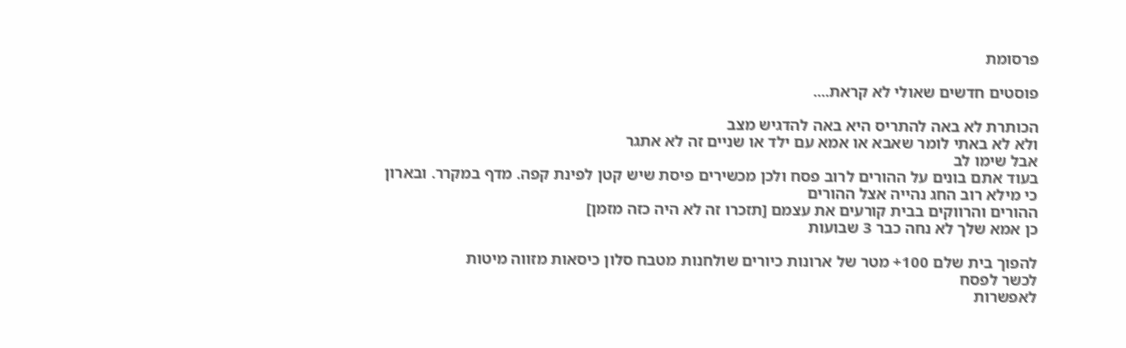פרסומת

פוסטים חדשים שאולי לא קראת....

הכותרת לא באה להתריס היא באה להדגיש מצב
ולא לא באתי לומר שאבא או אמא עם ילד או שניים זה לא אתגר
אבל שימו לב
בעוד אתם בונים על ההורים לרוב פסח ולכן מכשירים פיסת שיש קטן לפינת קפה. מדף במקרר. ובארון
כי מילא רוב החג נהייה אצל ההורים
ההורים והרווקים בבית קורעים את עצמם [תזכרו זה לא היה כזה מזמן]
כן אמא שלך לא נחה כבר 3 שבועות

להפוך בית שלם 100+ מטר של ארונות כיורים שולחנות מטבח סלון כיסאות מזווה מיטות
לכשר לפסח
לאפשרות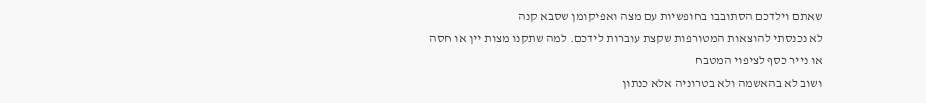שאתם וילדכם הסתובבו בחופשיות עם מצה ואפיקומן שסבא קנה
לא נכנסתי להוצאות המטורפות שקצת עוברות לידכם. למה שתקנו מצות יין או חסה או נייר כסף לציפוי המטבח
ושוב לא בהאשמה ולא בטרוניה אלא כנתון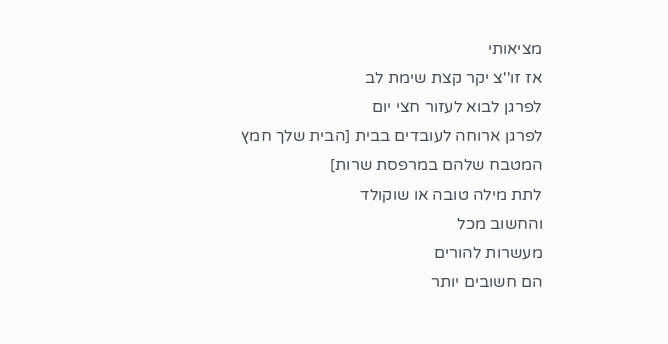מציאותי
אז זו''צ יקר קצת שימת לב
לפרגן לבוא לעזור חצי יום
לפרגן ארוחה לעובדים בבית [הבית שלך חמץ המטבח שלהם במרפסת שרות]
לתת מילה טובה או שוקולד
והחשוב מכל
מעשרות להורים
הם חשובים יותר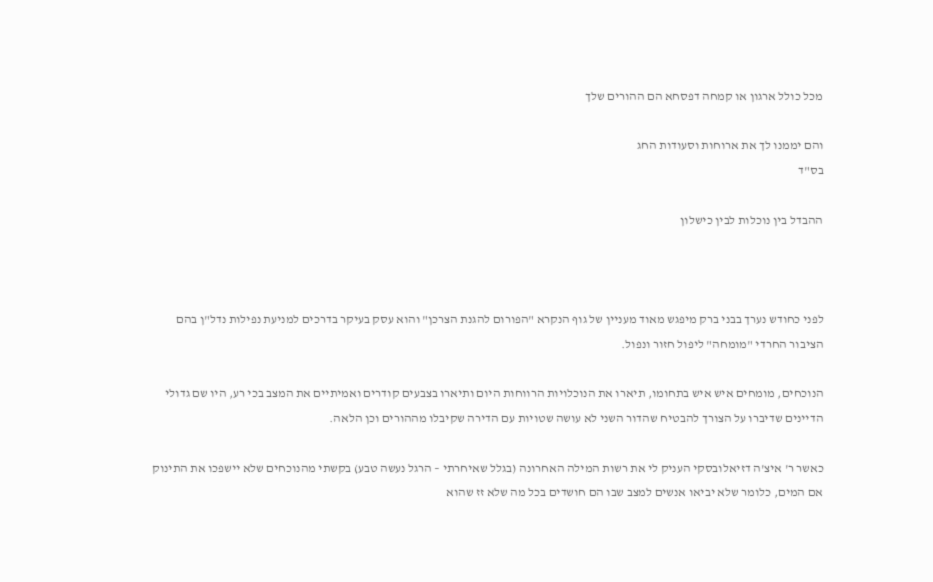מכל כולל ארגון או קמחה דפסחא הם ההורים שלך

והם יממנו לך את ארוחות וסעודות החג
בס"ד

ההבדל בין נוכלות לבין כישלון



לפני כחודש נערך בבני ברק מיפגש מאוד מעניין של גוף הנקרא "הפורום להגנת הצרכן" והוא עסק בעיקר בדרכים למניעת נפילות נדל"ן בהם הציבור החרדי "מומחה" ליפול חזור ונפול.

הנוכחים, מומחים איש איש בתחומו, תיארו את הנוכלויות הרווחות היום ותיארו בצבעים קודרים ואמיתיים את המצב בכי רע, היו שם גדולי הדיינים שדיברו על הצורך להבטיח שהדור השני לא עושה שטויות עם הדירה שקיבלו מההורים וכן הלאה.

כאשר ר' איצ'ה דזיאלובסקי העניק לי את רשות המילה האחרונה (בגלל שאיחרתי – הרגל נעשה טבע) בקשתי מהנוכחים שלא יישפכו את התינוק אם המים, כלומר שלא יביאו אנשים למצב שבו הם חושדים בכל מה שלא זז שהוא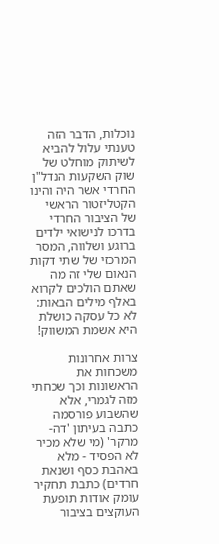נוכלות, הדבר הזה טענתי עלול להביא לשיתוק מוחלט של שוק השקעות הנדל"ן החרדי אשר היה והינו הקטליזטור הראשי של הציבור החרדי בדרכו לנישואי ילדים ברוגע ושלווה, המסר המרכזי של שתי דקות הנאום שלי זה מה שאתם הולכים לקרוא באלף מילים הבאות: לא כל עסקה כושלת היא אשמת המשווק!

צרות אחרונות משכחות את הראשונות וכך שכחתי מזה לגמרי, אלא שהשבוע פורסמה כתבה בעיתון 'דה-מרקר' (מי שלא מכיר לא הפסיד - מלא באהבת כסף ושנאת חרדים) כתבת תחקיר עומק אודות תופעת העוקצים בציבור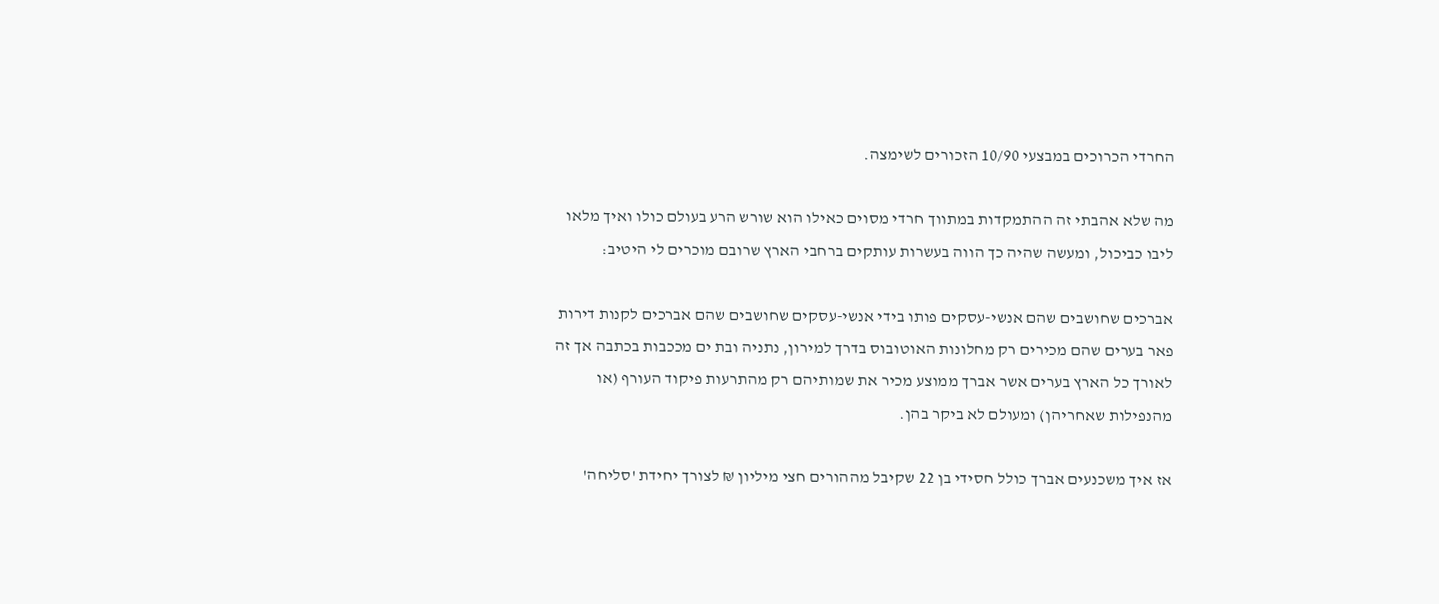החרדי הכרוכים במבצעי 10/90 הזכורים לשימצה.

מה שלא אהבתי זה ההתמקדות במתווך חרדי מסוים כאילו הוא שורש הרע בעולם כולו ואיך מלאו ליבו כביכול, ומעשה שהיה כך הווה בעשרות עותקים ברחבי הארץ שרובם מוכרים לי היטיב:

אברכים שחושבים שהם אנשי-עסקים פותו בידי אנשי-עסקים שחושבים שהם אברכים לקנות דירות פאר בערים שהם מכירים רק מחלונות האוטובוס בדרך למירון, נתניה ובת ים מככבות בכתבה אך זה לאורך כל הארץ בערים אשר אברך ממוצע מכיר את שמותיהם רק מהתרעות פיקוד העורף (או מהנפילות שאחריהן) ומעולם לא ביקר בהן.

אז איך משכנעים אברך כולל חסידי בן 22 שקיבל מההורים חצי מיליון ₪ לצורך יחידת 'סליחה'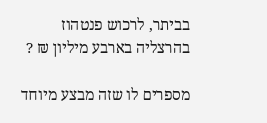בביתר, לרכוש פנטהוז בהרצליה בארבע מיליון ₪ ?

מספרים לו שזה מבצע מיוחד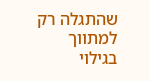שהתגלה רק למתווך בגילוי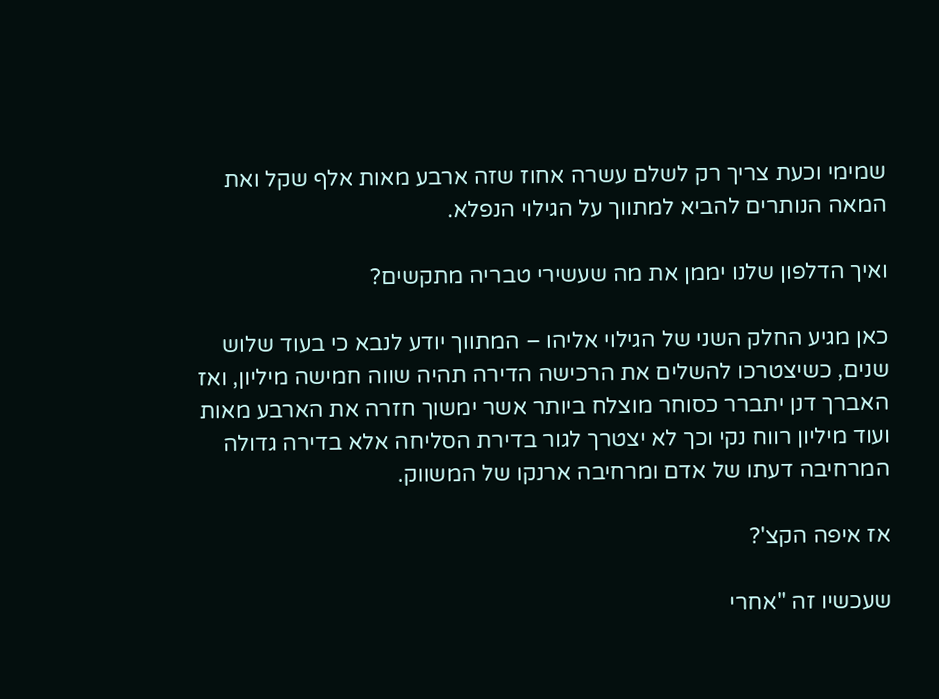שמימי וכעת צריך רק לשלם עשרה אחוז שזה ארבע מאות אלף שקל ואת המאה הנותרים להביא למתווך על הגילוי הנפלא.

ואיך הדלפון שלנו יממן את מה שעשירי טבריה מתקשים?

כאן מגיע החלק השני של הגילוי אליהו – המתווך יודע לנבא כי בעוד שלוש שנים, כשיצטרכו להשלים את הרכישה הדירה תהיה שווה חמישה מיליון, ואז האברך דנן יתברר כסוחר מוצלח ביותר אשר ימשוך חזרה את הארבע מאות ועוד מיליון רווח נקי וכך לא יצטרך לגור בדירת הסליחה אלא בדירה גדולה המרחיבה דעתו של אדם ומרחיבה ארנקו של המשווק.

אז איפה הקצ'?

שעכשיו זה "אחרי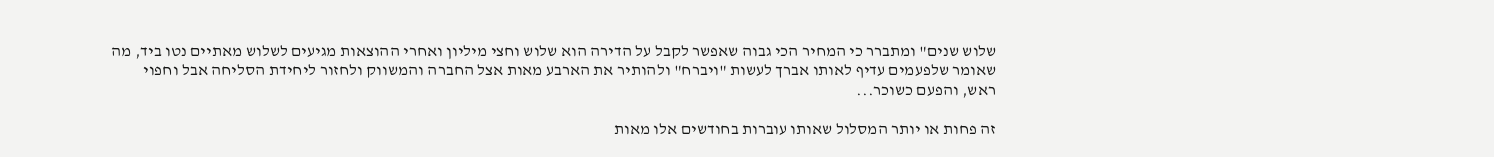שלוש שנים" ומתברר כי המחיר הכי גבוה שאפשר לקבל על הדירה הוא שלוש וחצי מיליון ואחרי ההוצאות מגיעים לשלוש מאתיים נטו ביד, מה שאומר שלפעמים עדיף לאותו אברך לעשות "ויברח" ולהותיר את הארבע מאות אצל החברה והמשווק ולחזור ליחידת הסליחה אבל וחפוי ראש, והפעם כשוכר...

זה פחות או יותר המסלול שאותו עוברות בחודשים אלו מאות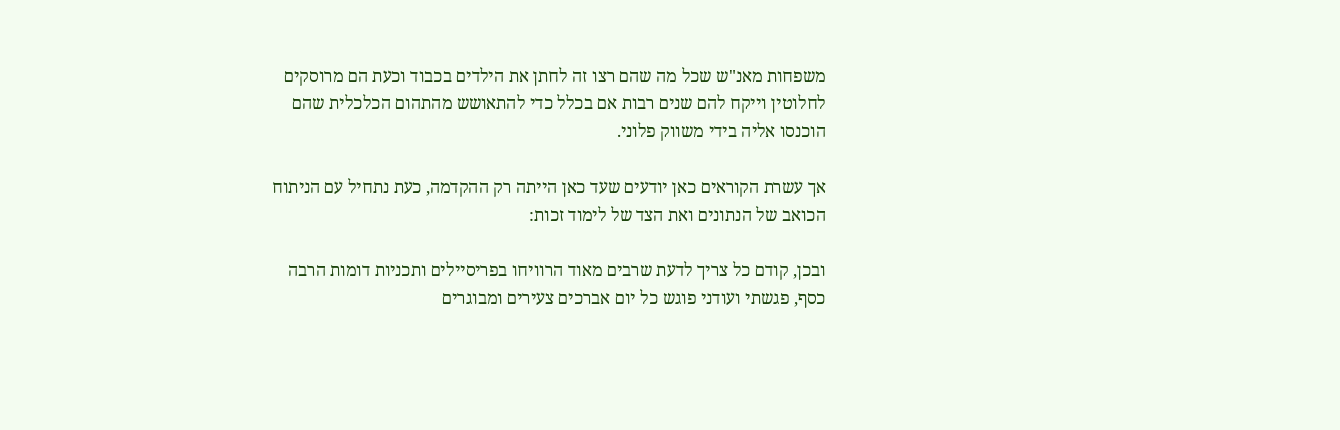משפחות מאנ"ש שכל מה שהם רצו זה לחתן את הילדים בכבוד וכעת הם מרוסקים לחלוטין וייקח להם שנים רבות אם בכלל כדי להתאושש מהתהום הכלכלית שהם הוכנסו אליה בידי משווק פלוני.

אך עשרת הקוראים כאן יודעים שעד כאן הייתה רק ההקדמה, כעת נתחיל עם הניתוח הכואב של הנתונים ואת הצד של לימוד זכות:

ובכן, קודם כל צריך לדעת שרבים מאוד הרוויחו בפריסיילים ותכניות דומות הרבה כסף, פגשתי ועודני פוגש כל יום אברכים צעירים ומבוגרים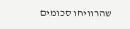שהרוויחו סכומים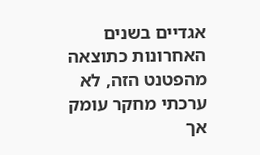אגדיים בשנים האחרונות כתוצאה מהפטנט הזה, לא ערכתי מחקר עומק אך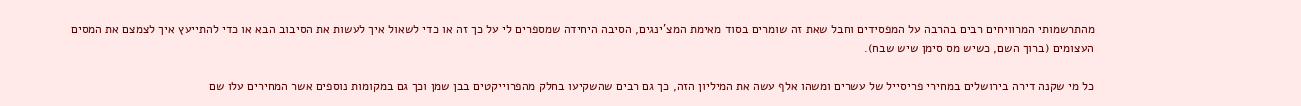מהתרשמותי המרוויחים רבים בהרבה על המפסידים וחבל שאת זה שומרים בסוד מאימת המצ'ינגים, הסיבה היחידה שמספרים לי על כך זה או כדי לשאול איך לעשות את הסיבוב הבא או כדי להתייעץ איך לצמצם את המסים העצומים (ברוך השם, כשיש מס סימן שיש שבח).

כל מי שקנה דירה בירושלים במחירי פריסייל של עשרים ומשהו אלף עשה את המיליון הזה, כך גם רבים שהשקיעו בחלק מהפרוייקטים בבן שמן וכך גם במקומות נוספים אשר המחירים עלו שם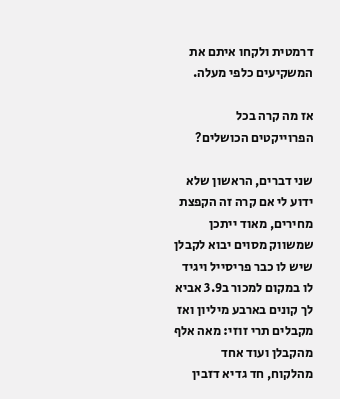דרמטית ולקחו איתם את המשקיעים כלפי מעלה.

אז מה קרה בכל הפרוייקטים הכושלים?

שני דברים, הראשון שלא ידוע לי אם קרה זה הקפצת מחירים, מאוד ייתכן שמשווק מסוים יבוא לקבלן שיש לו כבר פריסייל ויגיד לו במקום למכור ב3.9 אביא לך קונים בארבע מיליון ואז מקבלים תרי זוזי: מאה אלף מהקבלן ועוד אחד מהלקוח, חד גדיא דזבין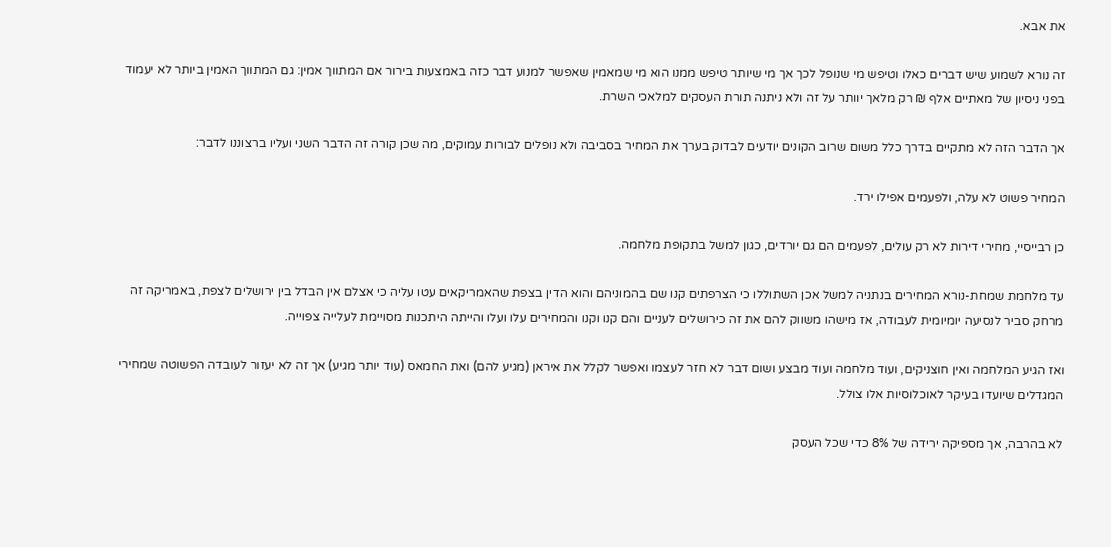את אבא.

זה נורא לשמוע שיש דברים כאלו וטיפש מי שנופל לכך אך מי שיותר טיפש ממנו הוא מי שמאמין שאפשר למנוע דבר כזה באמצעות בירור אם המתווך אמין: גם המתווך האמין ביותר לא יעמוד בפני ניסיון של מאתיים אלף ₪ רק מלאך יוותר על זה ולא ניתנה תורת העסקים למלאכי השרת.

אך הדבר הזה לא מתקיים בדרך כלל משום שרוב הקונים יודעים לבדוק בערך את המחיר בסביבה ולא נופלים לבורות עמוקים, מה שכן קורה זה הדבר השני ועליו ברצוננו לדבר:

המחיר פשוט לא עלה, ולפעמים אפילו ירד.

כן רבייסיי, מחירי דירות לא רק עולים, לפעמים הם גם יורדים, כגון למשל בתקופת מלחמה.

עד מלחמת שמחת-נורא המחירים בנתניה למשל אכן השתוללו כי הצרפתים קנו שם בהמוניהם והוא הדין בצפת שהאמריקאים עטו עליה כי אצלם אין הבדל בין ירושלים לצפת, באמריקה זה מרחק סביר לנסיעה יומיומית לעבודה, אז מישהו משווק להם את זה כירושלים לעניים והם קנו וקנו והמחירים עלו ועלו והייתה היתכנות מסויימת לעלייה צפוייה.

ואז הגיע המלחמה ואין חוצניקים, ועוד מלחמה ועוד מבצע ושום דבר לא חזר לעצמו ואפשר לקלל את איראן (מגיע להם) ואת החמאס (עוד יותר מגיע) אך זה לא יעזור לעובדה הפשוטה שמחירי המגדלים שיועדו בעיקר לאוכלוסיות אלו צולל.

לא בהרבה, אך מספיקה ירידה של 8% כדי שכל העסק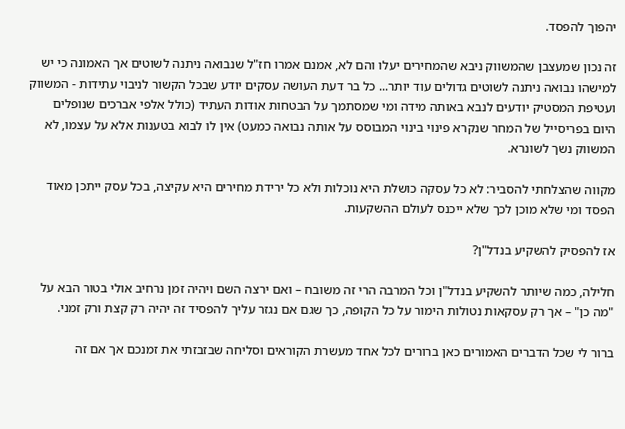יהפוך להפסד.

זה נכון שמעצבן שהמשווק ניבא שהמחירים יעלו והם לא, אמנם אמרו חז"ל שנבואה ניתנה לשוטים אך האמונה כי יש למישהו נבואה ניתנה לשוטים גדולים עוד יותר... כל בר דעת העושה עסקים יודע שבכל הקשור לניבוי עתידות - המשווק ועטיפת המסטיק יודעים לנבא באותה מידה ומי שמסתמך על הבטחות אודות העתיד (כולל אלפי אברכים שנופלים היום בפריסייל של המחר שנקרא פינוי בינוי המבוסס על אותה נבואה כמעט) אין לו לבוא בטענות אלא על עצמו, לא המשווק נשך לשונרא.

מקווה שהצלחתי להסביר: לא כל עסקה כושלת היא נוכלות ולא כל ירידת מחירים היא עקיצה, בכל עסק ייתכן מאוד הפסד ומי שלא מוכן לכך שלא ייכנס לעולם ההשקעות.

אז להפסיק להשקיע בנדל"ן?

חלילה, כמה שיותר להשקיע בנדל"ן וכל המרבה הרי זה משובח – ואם ירצה השם ויהיה זמן נרחיב אולי בטור הבא על "מה כן" – אך רק עסקאות נטולות הימור על כל הקופה, כך שגם אם נגזר עליך להפסיד זה יהיה רק קצת ורק זמני.

ברור לי שכל הדברים האמורים כאן ברורים לכל אחד מעשרת הקוראים וסליחה שבזבזתי את זמנכם אך אם זה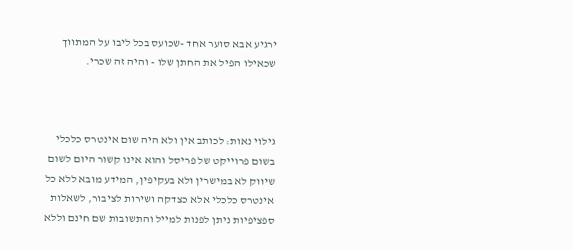ירגיע אבא סוער אחד -שכועס בכל ליבו על המתווך שכאילו הפיל את החתן שלו - והיה זה שכרי.



גילוי נאות: לכותב אין ולא היה שום אינטרס כלכלי בשום פרוייקט של פריסל והוא אינו קשור היום לשום שיווק לא במישרין ולא בעקיפין, המידע מובא ללא כל אינטרס כלכלי אלא כצדקה ושירות לציבור, לשאלות ספציפיות ניתן לפנות למייל והתשובות שם חינם וללא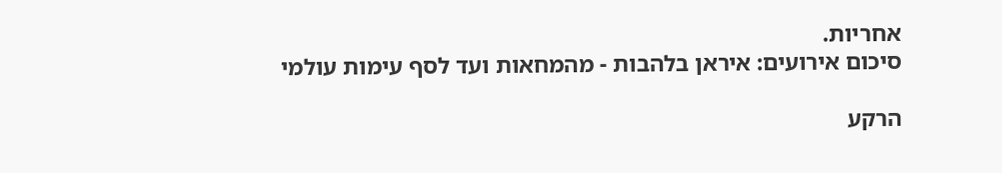אחריות.
סיכום אירועים: איראן בלהבות - מהמחאות ועד לסף עימות עולמי

הרקע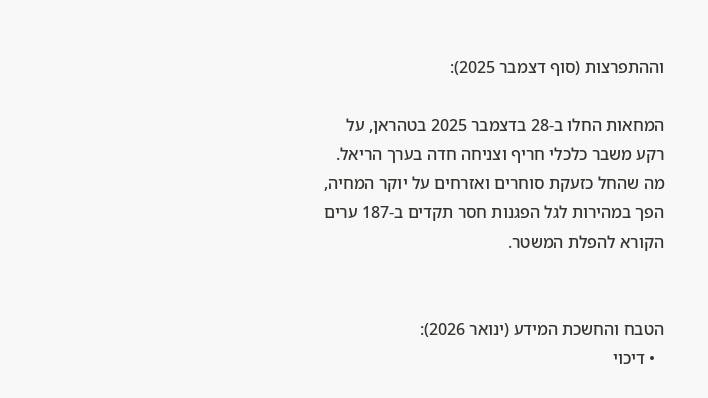וההתפרצות (סוף דצמבר 2025):

המחאות החלו ב-28 בדצמבר 2025 בטהראן, על רקע משבר כלכלי חריף וצניחה חדה בערך הריאל. מה שהחל כזעקת סוחרים ואזרחים על יוקר המחיה, הפך במהירות לגל הפגנות חסר תקדים ב-187 ערים הקורא להפלת המשטר.


הטבח והחשכת המידע (ינואר 2026):
  • דיכוי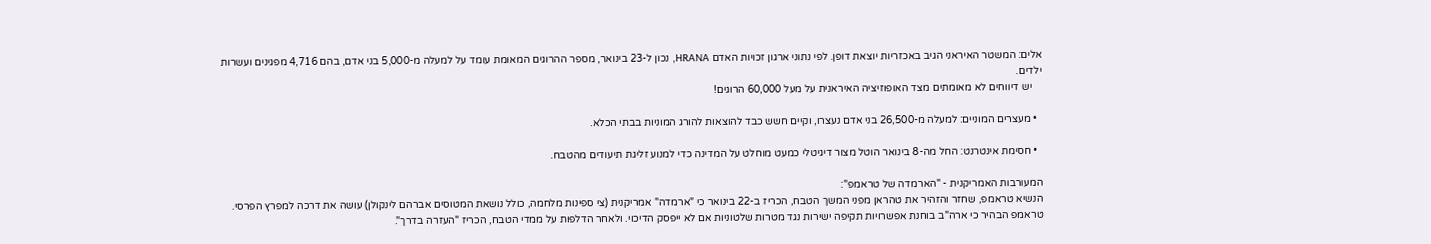אלים: המשטר האיראני הגיב באכזריות יוצאת דופן. לפי נתוני ארגון זכויות האדם HRANA, נכון ל-23 בינואר, מספר ההרוגים המאומת עומד על למעלה מ-5,000 בני אדם, בהם 4,716 מפגינים ועשרות ילדים.
    יש דיווחים לא מאומתים מצד האופוזיציה האיראנית על מעל 60,000 הרוגים!

  • מעצרים המוניים: למעלה מ-26,500 בני אדם נעצרו, וקיים חשש כבד להוצאות להורג המוניות בבתי הכלא.

  • חסימת אינטרנט: החל מה-8 בינואר הוטל מצור דיגיטלי כמעט מוחלט על המדינה כדי למנוע זליגת תיעודים מהטבח.

המעורבות האמריקנית - "הארמדה של טראמפ":
הנשיא טראמפ, שחזר והזהיר את טהראן מפני המשך הטבח, הכריז ב-22 בינואר כי "ארמדה" אמריקנית (צי ספינות מלחמה, כולל נושאת המטוסים אברהם לינקולן) עושה את דרכה למפרץ הפרסי. טראמפ הבהיר כי ארה"ב בוחנת אפשרויות תקיפה ישירות נגד מטרות שלטוניות אם לא ייפסק הדיכוי. ולאחר הדלפות על ממדי הטבח, הכריז "העזרה בדרך".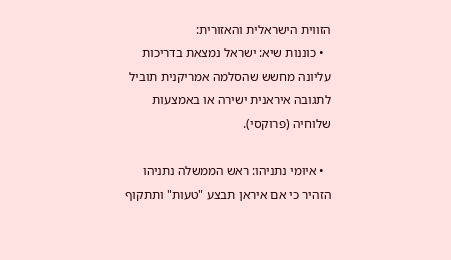הזווית הישראלית והאזורית:
  • כוננות שיא: ישראל נמצאת בדריכות עליונה מחשש שהסלמה אמריקנית תוביל לתגובה איראנית ישירה או באמצעות שלוחיה (פרוקסי).

  • איומי נתניהו: ראש הממשלה נתניהו הזהיר כי אם איראן תבצע "טעות" ותתקוף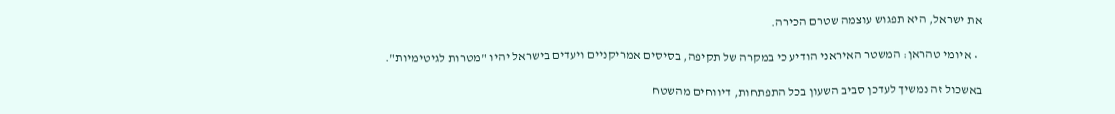את ישראל, היא תפגוש עוצמה שטרם הכירה.

  • איומי טהראן: המשטר האיראני הודיע כי במקרה של תקיפה, בסיסים אמריקניים ויעדים בישראל יהיו "מטרות לגיטימיות".

באשכול זה נמשיך לעדכן סביב השעון בכל התפתחות, דיווחים מהשטח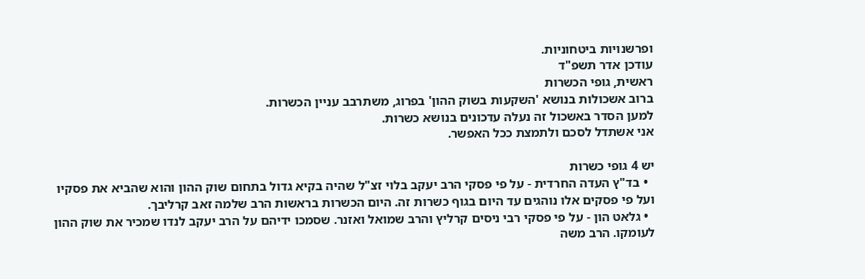ופרשנויות ביטחוניות.
עודכן אדר תשפ"ד
ראשית, גופי הכשרות
ברוב אשכולות בנושא 'השקעות בשוק ההון' בפרוג, משתרבב עניין הכשרות.
למען הסדר באשכול זה נעלה עדכונים בנושא כשרות.
אני אשתדל לסכם ולתמצת ככל האפשר.

יש 4 גופי כשרות
  • בד"ץ העדה החרדית - על פי פסקי הרב יעקב בלוי זצ"ל שהיה בקיא גדול בתחום שוק ההון והוא שהביא את פסקיו ועל פי פסקים אלו נוהגים עד היום בגוף כשרות זה. היום הכשרות בראשות הרב שלמה זאב קרליבך.
  • גלאט הון - על פי פסקי רבי ניסים קרליץ והרב שמואל ואזנר. שסמכו ידיהם על הרב יעקב לנדו שמכיר את שוק ההון לעומקו. הרב משה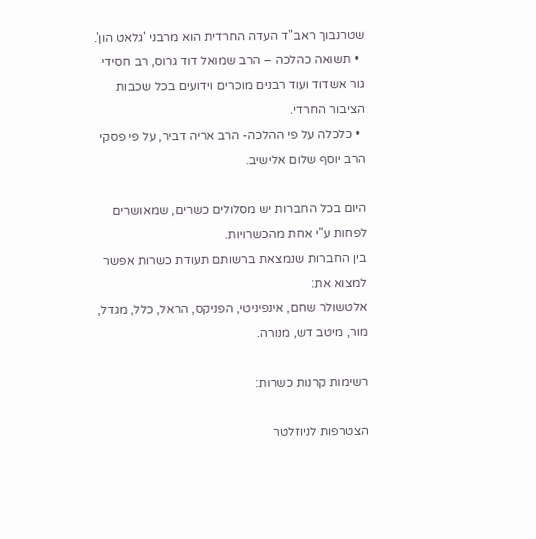שטרנבוך ראב"ד העדה החרדית הוא מרבני 'גלאט הון'.
  • תשואה כהלכה – הרב שמואל דוד גרוס, רב חסידי גור אשדוד ועוד רבנים מוכרים וידועים בכל שכבות הציבור החרדי.
  • כלכלה על פי ההלכה- הרב אריה דביר, על פי פסקי הרב יוסף שלום אלישיב.

היום בכל החברות יש מסלולים כשרים, שמאושרים לפחות ע"י אחת מהכשרויות.
בין החברות שנמצאת ברשותם תעודת כשרות אפשר למצוא את:
אלטשולר שחם, אינפיניטי, הפניקס, הראל, כלל, מגדל, מור, מיטב דש, מנורה.

רשימות קרנות כשרות:

הצטרפות לניוזלטר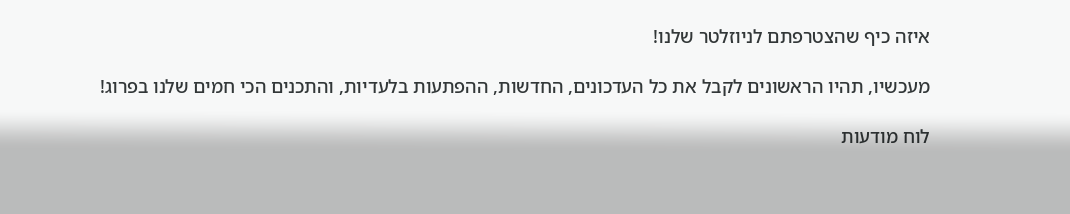איזה כיף שהצטרפתם לניוזלטר שלנו!

מעכשיו, תהיו הראשונים לקבל את כל העדכונים, החדשות, ההפתעות בלעדיות, והתכנים הכי חמים שלנו בפרוג!

לוח מודעות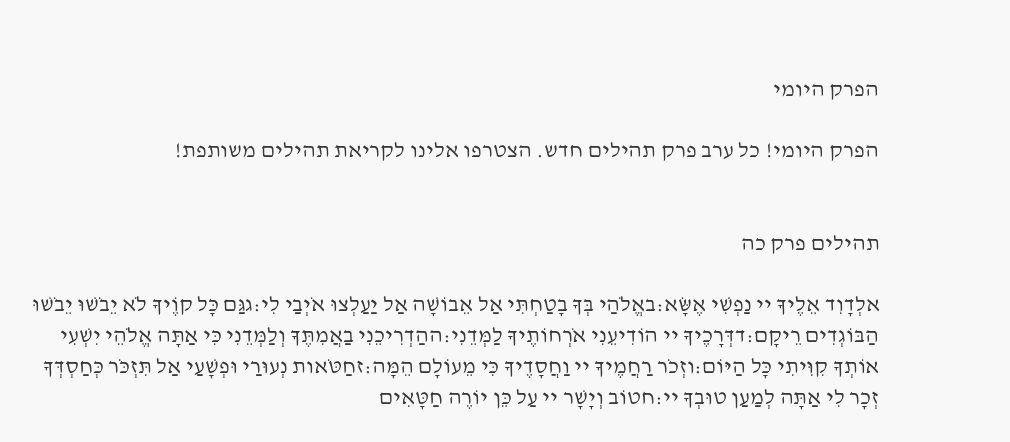הפרק היומי

הפרק היומי! כל ערב פרק תהילים חדש. הצטרפו אלינו לקריאת תהילים משותפת!


תהילים פרק כה

אלְדָוִד אֵלֶיךָ יי נַפְשִׁי אֶשָּׂא:באֱלֹהַי בְּךָ בָטַחְתִּי אַל אֵבוֹשָׁה אַל יַעַלְצוּ אֹיְבַי לִי:גגַּם כָּל קוֶֹיךָ לֹא יֵבֹשׁוּ יֵבֹשׁוּ הַבּוֹגְדִים רֵיקָם:דדְּרָכֶיךָ יי הוֹדִיעֵנִי אֹרְחוֹתֶיךָ לַמְּדֵנִי:ההַדְרִיכֵנִי בַאֲמִתֶּךָ וְלַמְּדֵנִי כִּי אַתָּה אֱלֹהֵי יִשְׁעִי אוֹתְךָ קִוִּיתִי כָּל הַיּוֹם:וזְכֹר רַחֲמֶיךָ יי וַחֲסָדֶיךָ כִּי מֵעוֹלָם הֵמָּה:זחַטֹּאות נְעוּרַי וּפְשָׁעַי אַל תִּזְכֹּר כְּחַסְדְּךָ זְכָר לִי אַתָּה לְמַעַן טוּבְךָ יי:חטוֹב וְיָשָׁר יי עַל כֵּן יוֹרֶה חַטָּאִים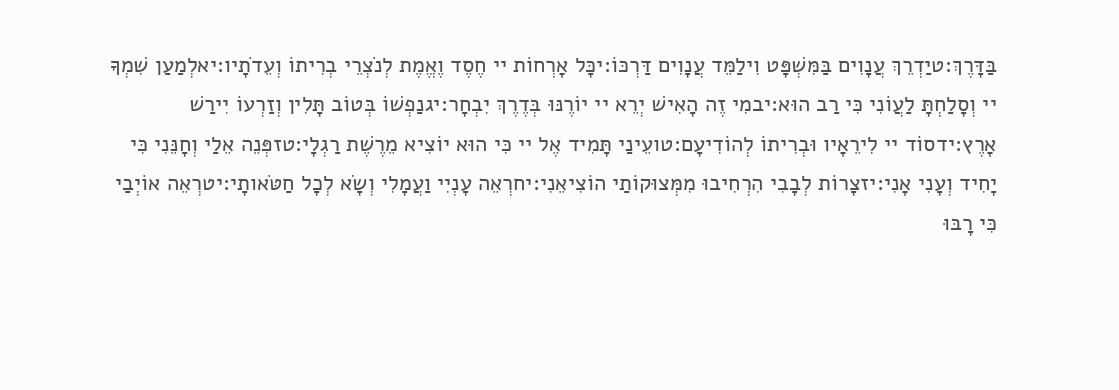בַּדָּרֶךְ:טיַדְרֵךְ עֲנָוִים בַּמִּשְׁפָּט וִילַמֵּד עֲנָוִים דַּרְכּוֹ:יכָּל אָרְחוֹת יי חֶסֶד וֶאֱמֶת לְנֹצְרֵי בְרִיתוֹ וְעֵדֹתָיו:יאלְמַעַן שִׁמְךָ יי וְסָלַחְתָּ לַעֲוֹנִי כִּי רַב הוּא:יבמִי זֶה הָאִישׁ יְרֵא יי יוֹרֶנּוּ בְּדֶרֶךְ יִבְחָר:יגנַפְשׁוֹ בְּטוֹב תָּלִין וְזַרְעוֹ יִירַשׁ אָרֶץ:ידסוֹד יי לִירֵאָיו וּבְרִיתוֹ לְהוֹדִיעָם:טועֵינַי תָּמִיד אֶל יי כִּי הוּא יוֹצִיא מֵרֶשֶׁת רַגְלָי:טזפְּנֵה אֵלַי וְחָנֵּנִי כִּי יָחִיד וְעָנִי אָנִי:יזצָרוֹת לְבָבִי הִרְחִיבוּ מִמְּצוּקוֹתַי הוֹצִיאֵנִי:יחרְאֵה עָנְיִי וַעֲמָלִי וְשָׂא לְכָל חַטֹּאותָי:יטרְאֵה אוֹיְבַי כִּי רָבּוּ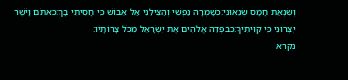וְשִׂנְאַת חָמָס שְׂנֵאוּנִי:כשָׁמְרָה נַפְשִׁי וְהַצִּילֵנִי אַל אֵבוֹשׁ כִּי חָסִיתִי בָךְ:כאתֹּם וָיֹשֶׁר יִצְּרוּנִי כִּי קִוִּיתִיךָ:כבפְּדֵה אֱלֹהִים אֶת יִשְׂרָאֵל מִכֹּל צָרוֹתָיו:
נקרא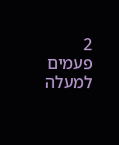2  פעמים
למעלה